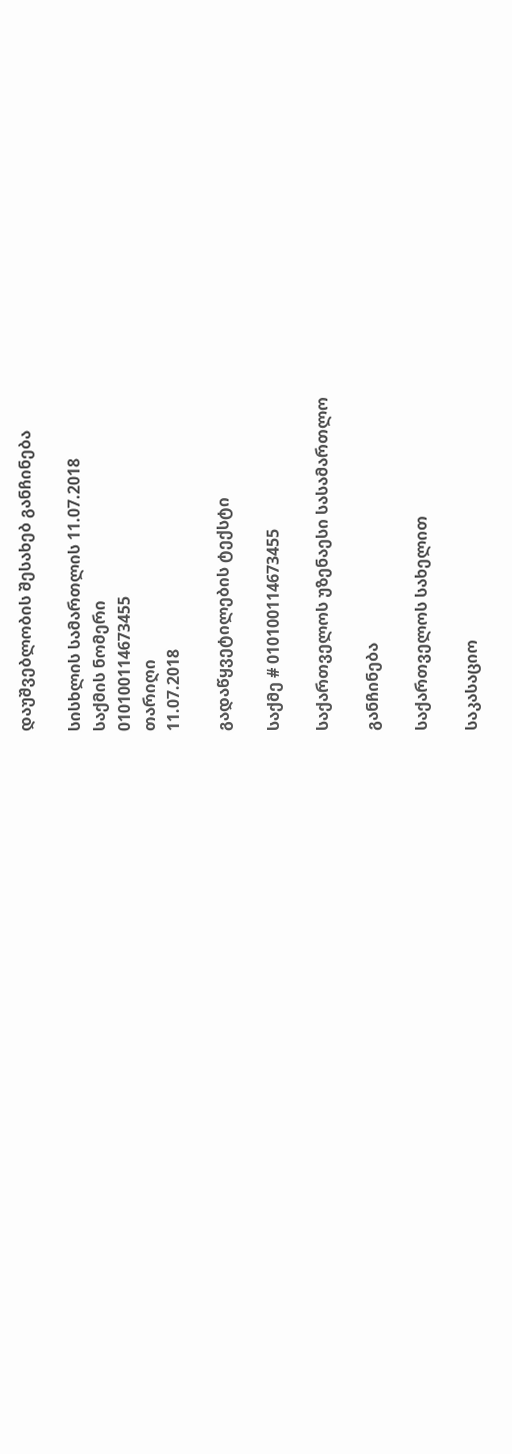დაუშვებლობის შესახებ განჩინება

სისხლის სამართლის 11.07.2018
საქმის ნომერი
010100114673455
თარიღი
11.07.2018

გადაწყვეტილების ტექსტი

საქმე # 010100114673455

საქართველოს უზენაესი სასამართლო

განჩინება

საქართველოს სახელით

საკასაციო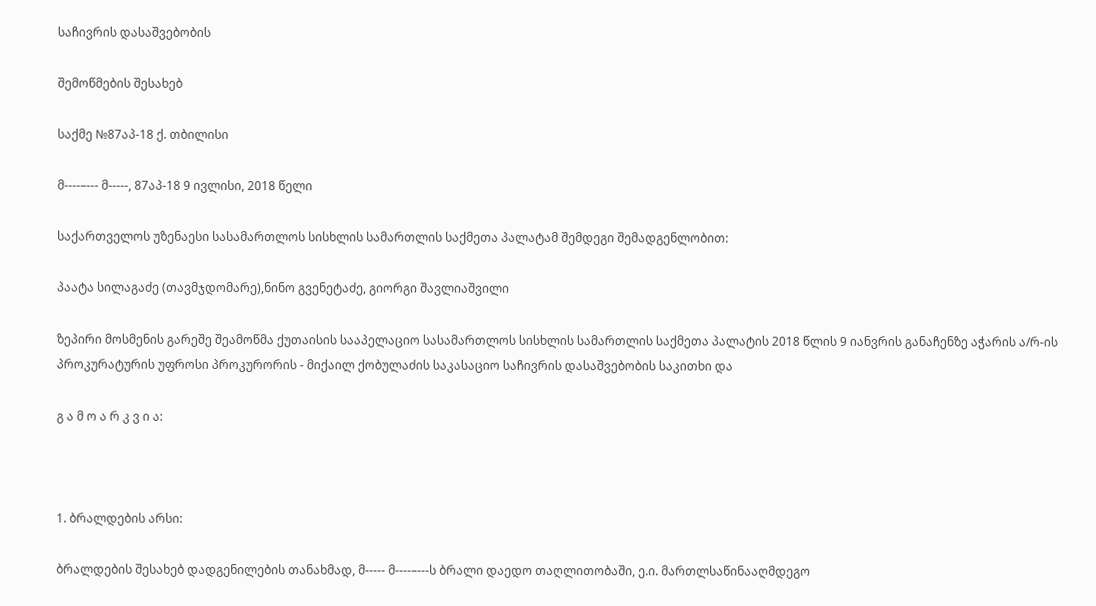საჩივრის დასაშვებობის

შემოწმების შესახებ

საქმე №87აპ-18 ქ. თბილისი

მ----–--- მ-----, 87აპ-18 9 ივლისი, 2018 წელი

საქართველოს უზენაესი სასამართლოს სისხლის სამართლის საქმეთა პალატამ შემდეგი შემადგენლობით:

პაატა სილაგაძე (თავმჯდომარე),ნინო გვენეტაძე, გიორგი შავლიაშვილი

ზეპირი მოსმენის გარეშე შეამოწმა ქუთაისის სააპელაციო სასამართლოს სისხლის სამართლის საქმეთა პალატის 2018 წლის 9 იანვრის განაჩენზე აჭარის ა/რ-ის პროკურატურის უფროსი პროკურორის - მიქაილ ქობულაძის საკასაციო საჩივრის დასაშვებობის საკითხი და

გ ა მ ო ა რ კ ვ ი ა:



1. ბრალდების არსი:

ბრალდების შესახებ დადგენილების თანახმად, მ----- მ----–---ს ბრალი დაედო თაღლითობაში, ე.ი. მართლსაწინააღმდეგო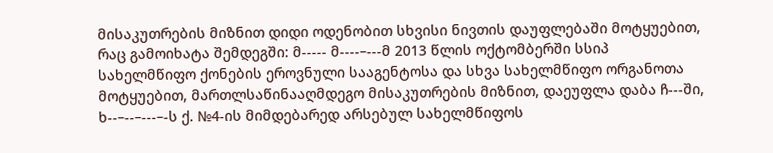მისაკუთრების მიზნით დიდი ოდენობით სხვისი ნივთის დაუფლებაში მოტყუებით, რაც გამოიხატა შემდეგში: მ----- მ----–---მ 2013 წლის ოქტომბერში სსიპ სახელმწიფო ქონების ეროვნული სააგენტოსა და სხვა სახელმწიფო ორგანოთა მოტყუებით, მართლსაწინააღმდეგო მისაკუთრების მიზნით, დაეუფლა დაბა ჩ---ში, ხ--–--–---–-ს ქ. №4-ის მიმდებარედ არსებულ სახელმწიფოს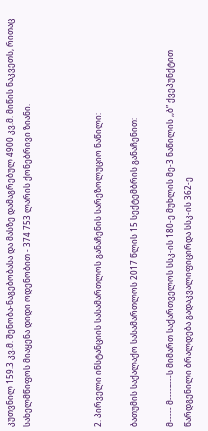კუთვნილ 159.3 კვ.მ. შენობა-ნაგებობასა და მასზე დამაგრებულ 4900 კვ.მ. მიწის ნაკვეთს, რითაც სახელმწიფოს მიაყენა დიდი ოდენობით - 374 753 ლარის ქონებრივი ზიანი.



2. პირველი ინსტანციის სასამართლოს განაჩენის სარეზოლუციო ნაწილი:

ბათუმის საქალაქო სასამართლოს 2017 წლის 15 სექტემბრის განაჩენით:

მ----- მ----–---ს მიმართ საქართველოს სსკ-ის 180-ე მუხლის მე-3 ნაწილის ,,ბ” ქვეპუნქტით წარდგენილი ბრალდება გადაკვალიფიცირდა სსკ-ის 362-ე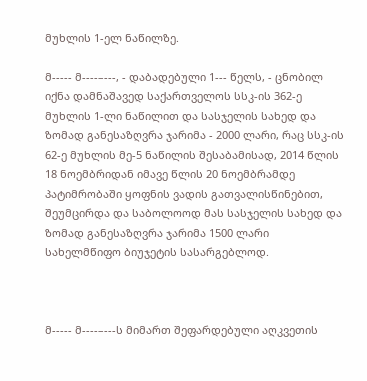მუხლის 1-ელ ნაწილზე.

მ----- მ----–---, - დაბადებული 1--- წელს, - ცნობილ იქნა დამნაშავედ საქართველოს სსკ-ის 362-ე მუხლის 1-ლი ნაწილით და სასჯელის სახედ და ზომად განესაზღვრა ჯარიმა - 2000 ლარი, რაც სსკ-ის 62-ე მუხლის მე-5 ნაწილის შესაბამისად, 2014 წლის 18 ნოემბრიდან იმავე წლის 20 ნოემბრამდე პატიმრობაში ყოფნის ვადის გათვალისწინებით, შეუმცირდა და საბოლოოდ მას სასჯელის სახედ და ზომად განესაზღვრა ჯარიმა 1500 ლარი სახელმწიფო ბიუჯეტის სასარგებლოდ.



მ----- მ----–---ს მიმართ შეფარდებული აღკვეთის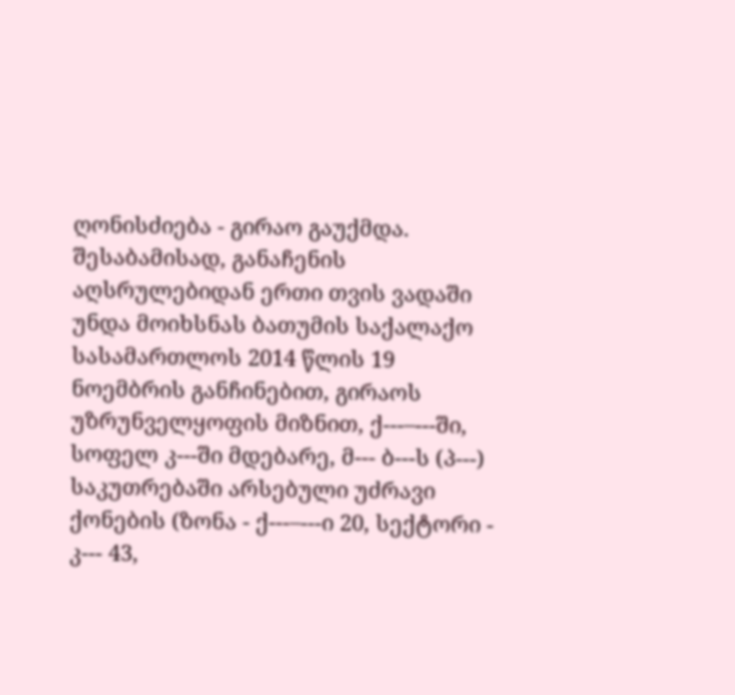ღონისძიება - გირაო გაუქმდა. შესაბამისად, განაჩენის აღსრულებიდან ერთი თვის ვადაში უნდა მოიხსნას ბათუმის საქალაქო სასამართლოს 2014 წლის 19 ნოემბრის განჩინებით, გირაოს უზრუნველყოფის მიზნით, ქ---–---ში, სოფელ კ---ში მდებარე, მ--- ბ---ს (პ---) საკუთრებაში არსებული უძრავი ქონების (ზონა - ქ---–---ი 20, სექტორი - კ--- 43,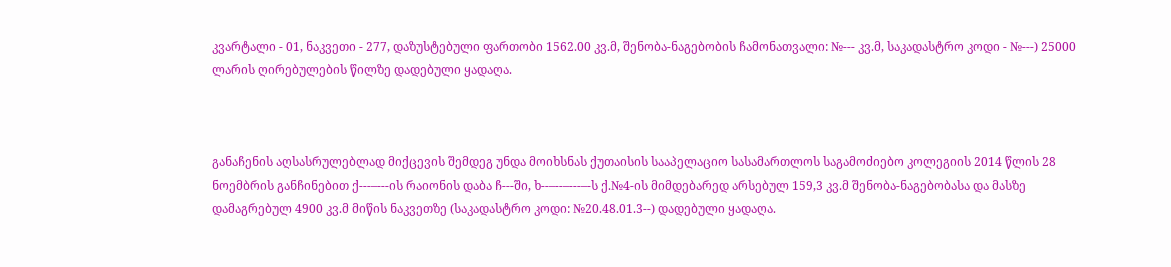კვარტალი - 01, ნაკვეთი - 277, დაზუსტებული ფართობი 1562.00 კვ.მ, შენობა-ნაგებობის ჩამონათვალი: №--- კვ.მ, საკადასტრო კოდი - №---) 25000 ლარის ღირებულების წილზე დადებული ყადაღა.



განაჩენის აღსასრულებლად მიქცევის შემდეგ უნდა მოიხსნას ქუთაისის სააპელაციო სასამართლოს საგამოძიებო კოლეგიის 2014 წლის 28 ნოემბრის განჩინებით ქ---–---ის რაიონის დაბა ჩ---ში, ხ--–--–---–-ს ქ.№4-ის მიმდებარედ არსებულ 159,3 კვ.მ შენობა-ნაგებობასა და მასზე დამაგრებულ 4900 კვ.მ მიწის ნაკვეთზე (საკადასტრო კოდი: №20.48.01.3--) დადებული ყადაღა.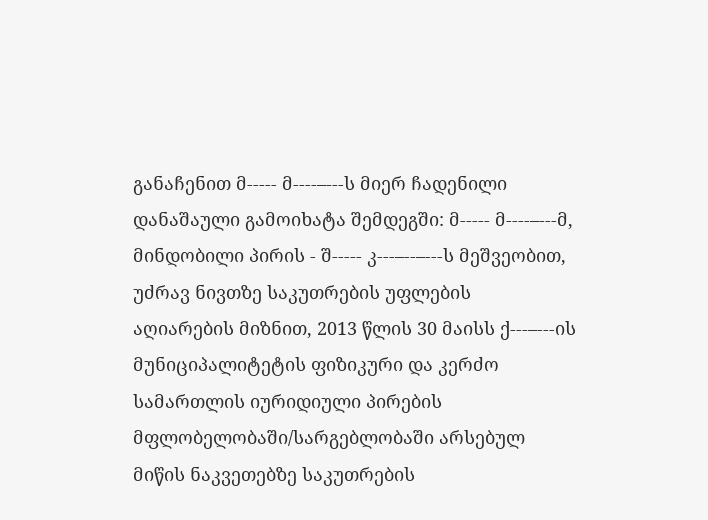განაჩენით მ----- მ----–---ს მიერ ჩადენილი დანაშაული გამოიხატა შემდეგში: მ----- მ----–---მ, მინდობილი პირის - შ----- კ---–--–---ს მეშვეობით, უძრავ ნივთზე საკუთრების უფლების აღიარების მიზნით, 2013 წლის 30 მაისს ქ---–---ის მუნიციპალიტეტის ფიზიკური და კერძო სამართლის იურიდიული პირების მფლობელობაში/სარგებლობაში არსებულ მიწის ნაკვეთებზე საკუთრების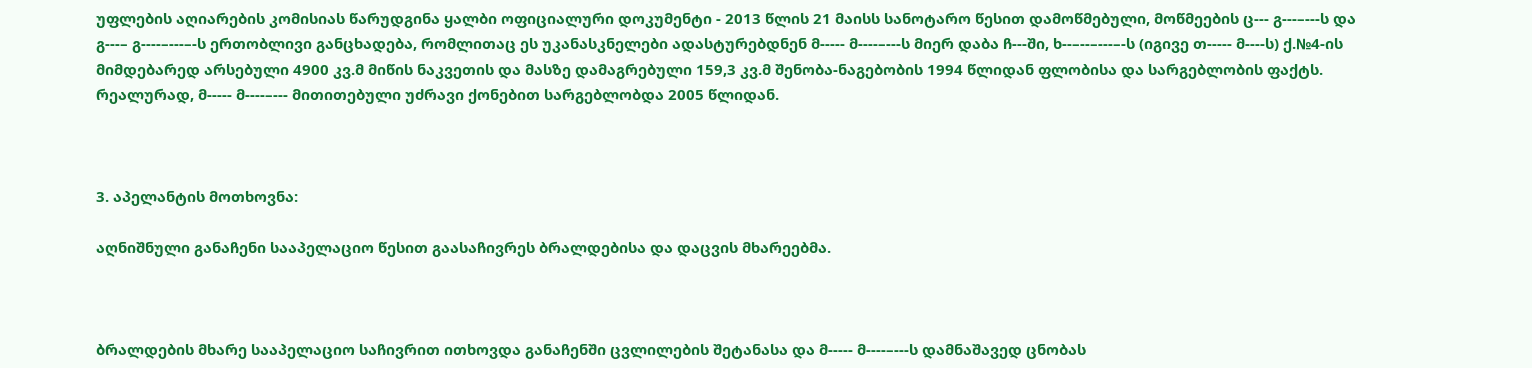უფლების აღიარების კომისიას წარუდგინა ყალბი ოფიციალური დოკუმენტი - 2013 წლის 21 მაისს სანოტარო წესით დამოწმებული, მოწმეების ც--- გ---–---ს და გ---– გ----–---–-ს ერთობლივი განცხადება, რომლითაც ეს უკანასკნელები ადასტურებდნენ მ----- მ----–---ს მიერ დაბა ჩ---ში, ხ--–--–---–-ს (იგივე თ----- მ----ს) ქ.№4-ის მიმდებარედ არსებული 4900 კვ.მ მიწის ნაკვეთის და მასზე დამაგრებული 159,3 კვ.მ შენობა-ნაგებობის 1994 წლიდან ფლობისა და სარგებლობის ფაქტს. რეალურად, მ----- მ----–--- მითითებული უძრავი ქონებით სარგებლობდა 2005 წლიდან.



3. აპელანტის მოთხოვნა:

აღნიშნული განაჩენი სააპელაციო წესით გაასაჩივრეს ბრალდებისა და დაცვის მხარეებმა.



ბრალდების მხარე სააპელაციო საჩივრით ითხოვდა განაჩენში ცვლილების შეტანასა და მ----- მ----–---ს დამნაშავედ ცნობას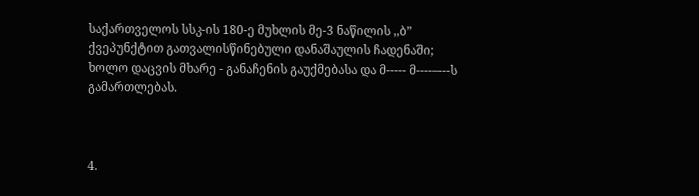საქართველოს სსკ-ის 180-ე მუხლის მე-3 ნაწილის ,,ბ” ქვეპუნქტით გათვალისწინებული დანაშაულის ჩადენაში; ხოლო დაცვის მხარე - განაჩენის გაუქმებასა და მ----- მ----–---ს გამართლებას.



4.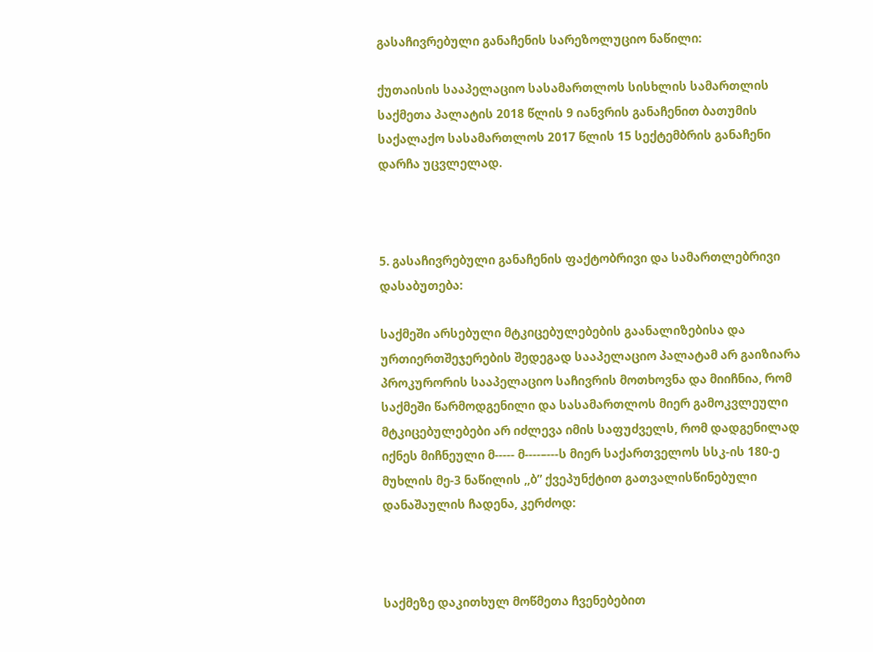გასაჩივრებული განაჩენის სარეზოლუციო ნაწილი:

ქუთაისის სააპელაციო სასამართლოს სისხლის სამართლის საქმეთა პალატის 2018 წლის 9 იანვრის განაჩენით ბათუმის საქალაქო სასამართლოს 2017 წლის 15 სექტემბრის განაჩენი დარჩა უცვლელად.



5. გასაჩივრებული განაჩენის ფაქტობრივი და სამართლებრივი დასაბუთება:

საქმეში არსებული მტკიცებულებების გაანალიზებისა და ურთიერთშეჯერების შედეგად სააპელაციო პალატამ არ გაიზიარა პროკურორის სააპელაციო საჩივრის მოთხოვნა და მიიჩნია, რომ საქმეში წარმოდგენილი და სასამართლოს მიერ გამოკვლეული მტკიცებულებები არ იძლევა იმის საფუძველს, რომ დადგენილად იქნეს მიჩნეული მ----- მ----–---ს მიერ საქართველოს სსკ-ის 180-ე მუხლის მე-3 ნაწილის ,,ბ” ქვეპუნქტით გათვალისწინებული დანაშაულის ჩადენა, კერძოდ:



საქმეზე დაკითხულ მოწმეთა ჩვენებებით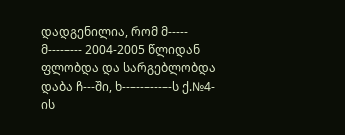დადგენილია, რომ მ----- მ----–--- 2004-2005 წლიდან ფლობდა და სარგებლობდა დაბა ჩ---ში, ხ--–--–---–-ს ქ.№4-ის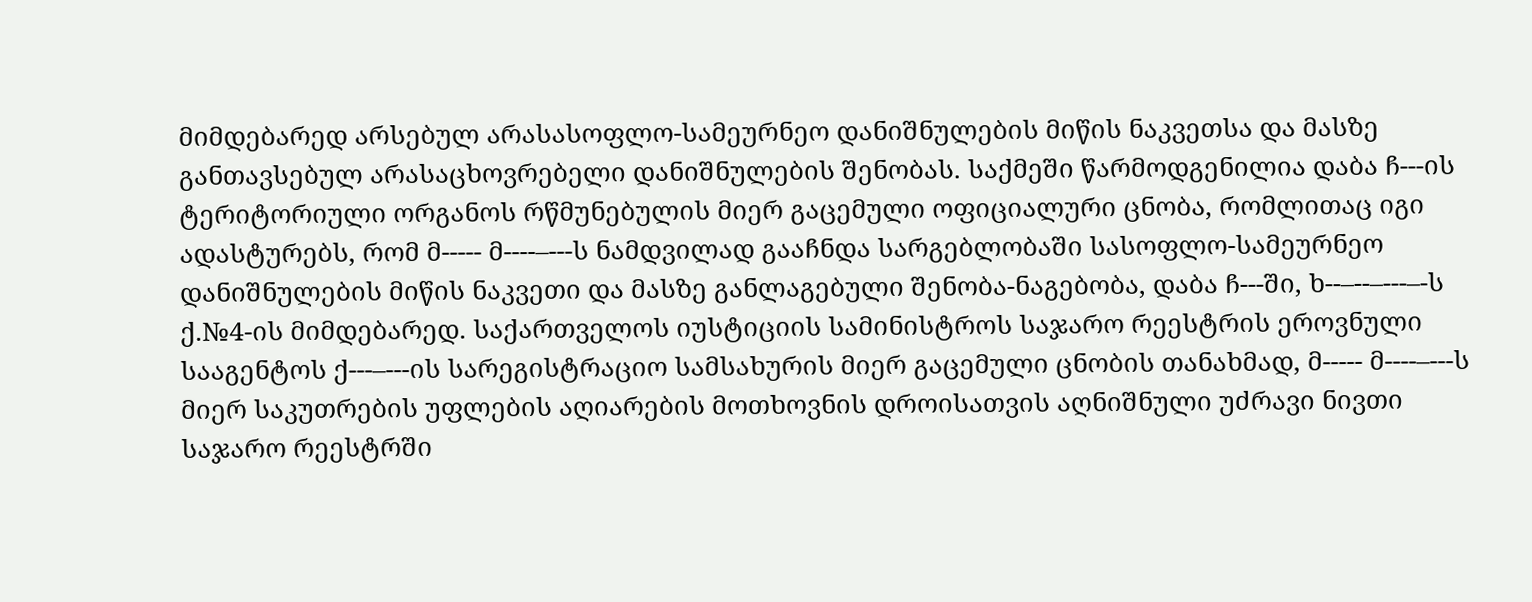მიმდებარედ არსებულ არასასოფლო-სამეურნეო დანიშნულების მიწის ნაკვეთსა და მასზე განთავსებულ არასაცხოვრებელი დანიშნულების შენობას. საქმეში წარმოდგენილია დაბა ჩ---ის ტერიტორიული ორგანოს რწმუნებულის მიერ გაცემული ოფიციალური ცნობა, რომლითაც იგი ადასტურებს, რომ მ----- მ----–---ს ნამდვილად გააჩნდა სარგებლობაში სასოფლო-სამეურნეო დანიშნულების მიწის ნაკვეთი და მასზე განლაგებული შენობა-ნაგებობა, დაბა ჩ---ში, ხ--–--–---–-ს ქ.№4-ის მიმდებარედ. საქართველოს იუსტიციის სამინისტროს საჯარო რეესტრის ეროვნული სააგენტოს ქ---–---ის სარეგისტრაციო სამსახურის მიერ გაცემული ცნობის თანახმად, მ----- მ----–---ს მიერ საკუთრების უფლების აღიარების მოთხოვნის დროისათვის აღნიშნული უძრავი ნივთი საჯარო რეესტრში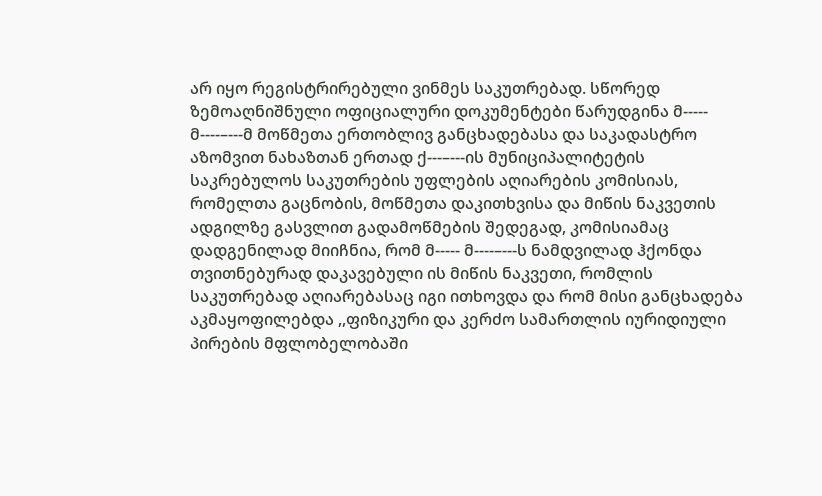არ იყო რეგისტრირებული ვინმეს საკუთრებად. სწორედ ზემოაღნიშნული ოფიციალური დოკუმენტები წარუდგინა მ----- მ----–---მ მოწმეთა ერთობლივ განცხადებასა და საკადასტრო აზომვით ნახაზთან ერთად ქ---–---ის მუნიციპალიტეტის საკრებულოს საკუთრების უფლების აღიარების კომისიას, რომელთა გაცნობის, მოწმეთა დაკითხვისა და მიწის ნაკვეთის ადგილზე გასვლით გადამოწმების შედეგად, კომისიამაც დადგენილად მიიჩნია, რომ მ----- მ----–---ს ნამდვილად ჰქონდა თვითნებურად დაკავებული ის მიწის ნაკვეთი, რომლის საკუთრებად აღიარებასაც იგი ითხოვდა და რომ მისი განცხადება აკმაყოფილებდა ,,ფიზიკური და კერძო სამართლის იურიდიული პირების მფლობელობაში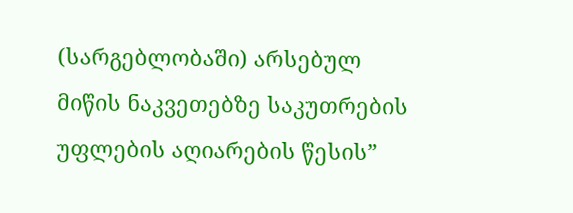(სარგებლობაში) არსებულ მიწის ნაკვეთებზე საკუთრების უფლების აღიარების წესის”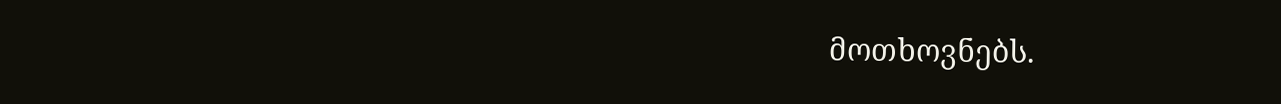მოთხოვნებს.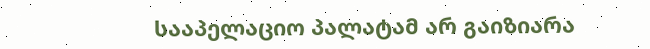სააპელაციო პალატამ არ გაიზიარა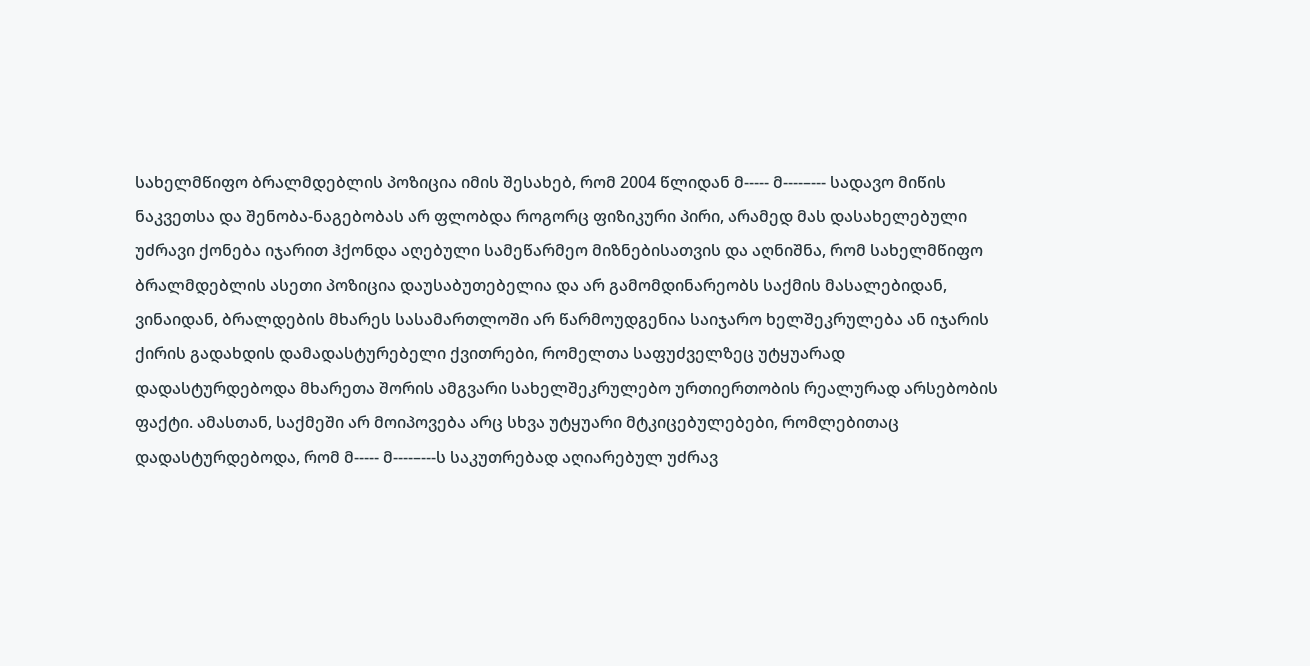სახელმწიფო ბრალმდებლის პოზიცია იმის შესახებ, რომ 2004 წლიდან მ----- მ----–--- სადავო მიწის ნაკვეთსა და შენობა-ნაგებობას არ ფლობდა როგორც ფიზიკური პირი, არამედ მას დასახელებული უძრავი ქონება იჯარით ჰქონდა აღებული სამეწარმეო მიზნებისათვის და აღნიშნა, რომ სახელმწიფო ბრალმდებლის ასეთი პოზიცია დაუსაბუთებელია და არ გამომდინარეობს საქმის მასალებიდან, ვინაიდან, ბრალდების მხარეს სასამართლოში არ წარმოუდგენია საიჯარო ხელშეკრულება ან იჯარის ქირის გადახდის დამადასტურებელი ქვითრები, რომელთა საფუძველზეც უტყუარად დადასტურდებოდა მხარეთა შორის ამგვარი სახელშეკრულებო ურთიერთობის რეალურად არსებობის ფაქტი. ამასთან, საქმეში არ მოიპოვება არც სხვა უტყუარი მტკიცებულებები, რომლებითაც დადასტურდებოდა, რომ მ----- მ----–---ს საკუთრებად აღიარებულ უძრავ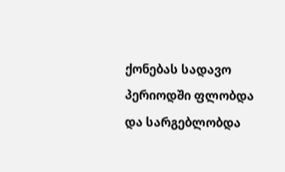ქონებას სადავო პერიოდში ფლობდა და სარგებლობდა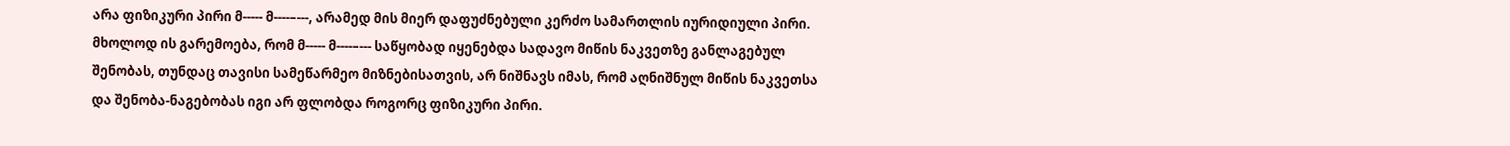არა ფიზიკური პირი მ----- მ----–---, არამედ მის მიერ დაფუძნებული კერძო სამართლის იურიდიული პირი. მხოლოდ ის გარემოება, რომ მ----- მ----–--- საწყობად იყენებდა სადავო მიწის ნაკვეთზე განლაგებულ შენობას, თუნდაც თავისი სამეწარმეო მიზნებისათვის, არ ნიშნავს იმას, რომ აღნიშნულ მიწის ნაკვეთსა და შენობა-ნაგებობას იგი არ ფლობდა როგორც ფიზიკური პირი.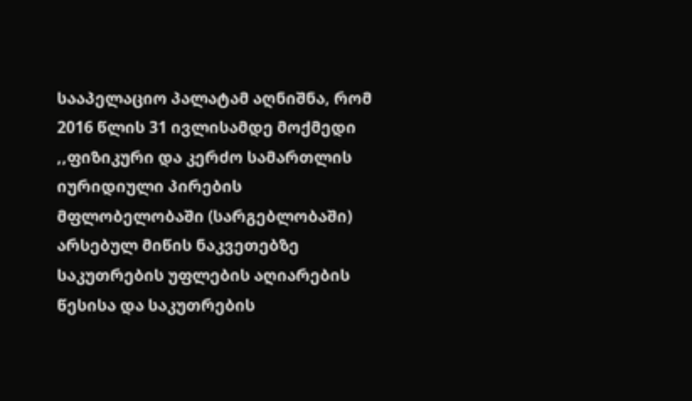სააპელაციო პალატამ აღნიშნა, რომ 2016 წლის 31 ივლისამდე მოქმედი ,,ფიზიკური და კერძო სამართლის იურიდიული პირების მფლობელობაში (სარგებლობაში) არსებულ მიწის ნაკვეთებზე საკუთრების უფლების აღიარების წესისა და საკუთრების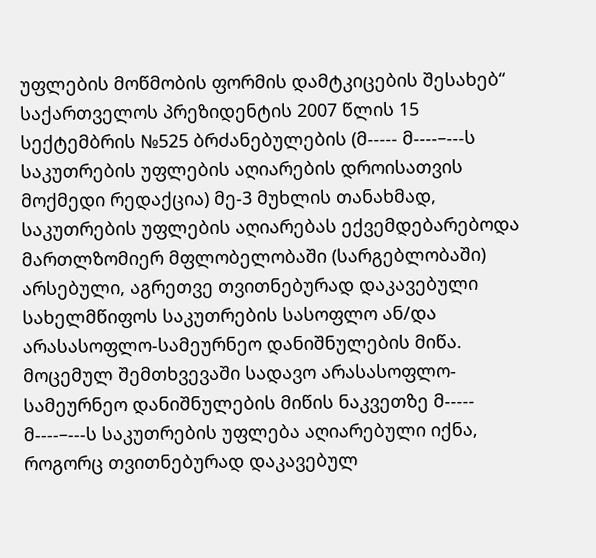უფლების მოწმობის ფორმის დამტკიცების შესახებ“ საქართველოს პრეზიდენტის 2007 წლის 15 სექტემბრის №525 ბრძანებულების (მ----- მ----–---ს საკუთრების უფლების აღიარების დროისათვის მოქმედი რედაქცია) მე-3 მუხლის თანახმად, საკუთრების უფლების აღიარებას ექვემდებარებოდა მართლზომიერ მფლობელობაში (სარგებლობაში) არსებული, აგრეთვე თვითნებურად დაკავებული სახელმწიფოს საკუთრების სასოფლო ან/და არასასოფლო-სამეურნეო დანიშნულების მიწა. მოცემულ შემთხვევაში სადავო არასასოფლო-სამეურნეო დანიშნულების მიწის ნაკვეთზე მ----- მ----–---ს საკუთრების უფლება აღიარებული იქნა, როგორც თვითნებურად დაკავებულ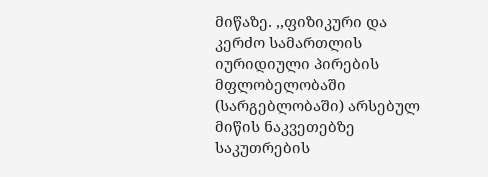მიწაზე. ,,ფიზიკური და კერძო სამართლის იურიდიული პირების მფლობელობაში (სარგებლობაში) არსებულ მიწის ნაკვეთებზე საკუთრების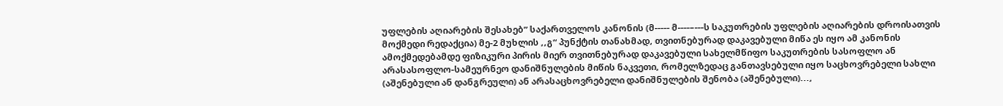უფლების აღიარების შესახებ” საქართველოს კანონის (მ----- მ----–---ს საკუთრების უფლების აღიარების დროისათვის მოქმედი რედაქცია) მე-2 მუხლის ,,გ“ პუნქტის თანახმად, თვითნებურად დაკავებული მიწა ეს იყო ამ კანონის ამოქმედებამდე ფიზიკური პირის მიერ თვითნებურად დაკავებული სახელმწიფო საკუთრების სასოფლო ან არასასოფლო-სამეურნეო დანიშნულების მიწის ნაკვეთი, რომელზედაც განთავსებული იყო საცხოვრებელი სახლი (აშენებული ან დანგრეული) ან არასაცხოვრებელი დანიშნულების შენობა (აშენებული)...,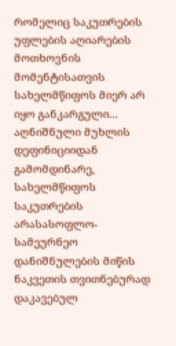რომელიც საკუთრების უფლების აღიარების მოთხოვნის მომენტისათვის სახელმწიფოს მიერ არ იყო განკარგული... აღნიშნული მუხლის დეფინიციიდან გამომდინარე, სახელმწიფოს საკუთრების არასასოფლო-სამეურნეო დანიშნულების მიწის ნაკვეთის თვითნებურად დაკავებულ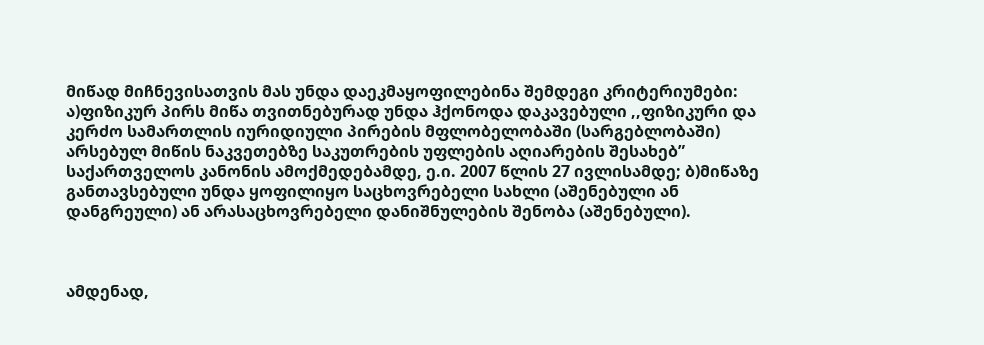მიწად მიჩნევისათვის მას უნდა დაეკმაყოფილებინა შემდეგი კრიტერიუმები: ა)ფიზიკურ პირს მიწა თვითნებურად უნდა ჰქონოდა დაკავებული ,,ფიზიკური და კერძო სამართლის იურიდიული პირების მფლობელობაში (სარგებლობაში) არსებულ მიწის ნაკვეთებზე საკუთრების უფლების აღიარების შესახებ” საქართველოს კანონის ამოქმედებამდე, ე.ი. 2007 წლის 27 ივლისამდე; ბ)მიწაზე განთავსებული უნდა ყოფილიყო საცხოვრებელი სახლი (აშენებული ან დანგრეული) ან არასაცხოვრებელი დანიშნულების შენობა (აშენებული).



ამდენად,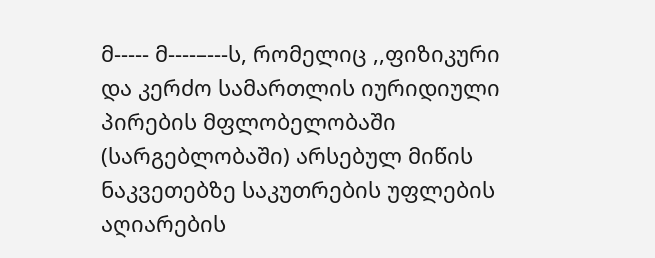მ----- მ----–---ს, რომელიც ,,ფიზიკური და კერძო სამართლის იურიდიული პირების მფლობელობაში (სარგებლობაში) არსებულ მიწის ნაკვეთებზე საკუთრების უფლების აღიარების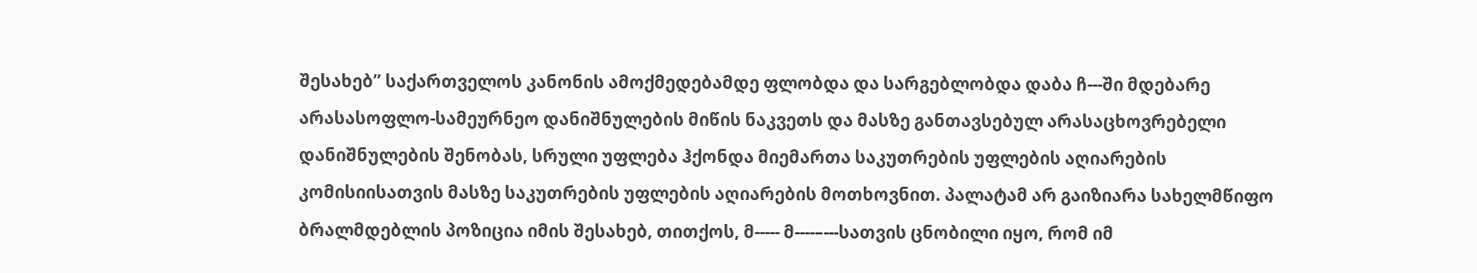შესახებ” საქართველოს კანონის ამოქმედებამდე ფლობდა და სარგებლობდა დაბა ჩ---ში მდებარე არასასოფლო-სამეურნეო დანიშნულების მიწის ნაკვეთს და მასზე განთავსებულ არასაცხოვრებელი დანიშნულების შენობას, სრული უფლება ჰქონდა მიემართა საკუთრების უფლების აღიარების კომისიისათვის მასზე საკუთრების უფლების აღიარების მოთხოვნით. პალატამ არ გაიზიარა სახელმწიფო ბრალმდებლის პოზიცია იმის შესახებ, თითქოს, მ----- მ----–---სათვის ცნობილი იყო, რომ იმ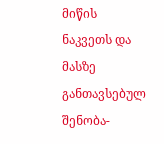მიწის ნაკვეთს და მასზე განთავსებულ შენობა-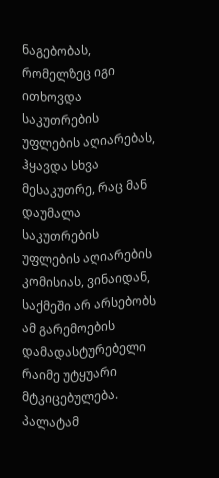ნაგებობას, რომელზეც იგი ითხოვდა საკუთრების უფლების აღიარებას, ჰყავდა სხვა მესაკუთრე, რაც მან დაუმალა საკუთრების უფლების აღიარების კომისიას, ვინაიდან, საქმეში არ არსებობს ამ გარემოების დამადასტურებელი რაიმე უტყუარი მტკიცებულება. პალატამ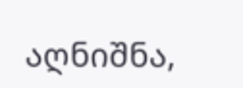აღნიშნა,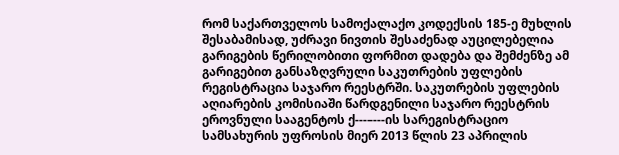რომ საქართველოს სამოქალაქო კოდექსის 185-ე მუხლის შესაბამისად, უძრავი ნივთის შესაძენად აუცილებელია გარიგების წერილობითი ფორმით დადება და შემძენზე ამ გარიგებით განსაზღვრული საკუთრების უფლების რეგისტრაცია საჯარო რეესტრში. საკუთრების უფლების აღიარების კომისიაში წარდგენილი საჯარო რეესტრის ეროვნული სააგენტოს ქ---–---ის სარეგისტრაციო სამსახურის უფროსის მიერ 2013 წლის 23 აპრილის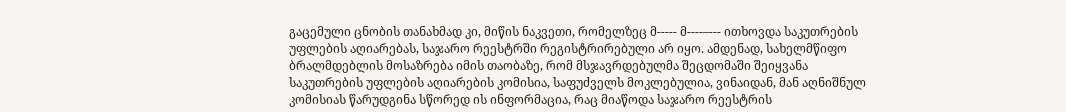გაცემული ცნობის თანახმად კი, მიწის ნაკვეთი, რომელზეც მ----- მ----–--- ითხოვდა საკუთრების უფლების აღიარებას, საჯარო რეესტრში რეგისტრირებული არ იყო. ამდენად, სახელმწიფო ბრალმდებლის მოსაზრება იმის თაობაზე, რომ მსჯავრდებულმა შეცდომაში შეიყვანა საკუთრების უფლების აღიარების კომისია, საფუძველს მოკლებულია, ვინაიდან, მან აღნიშნულ კომისიას წარუდგინა სწორედ ის ინფორმაცია, რაც მიაწოდა საჯარო რეესტრის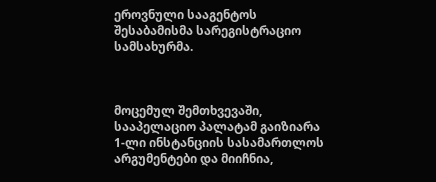ეროვნული სააგენტოს შესაბამისმა სარეგისტრაციო სამსახურმა.



მოცემულ შემთხვევაში, სააპელაციო პალატამ გაიზიარა 1-ლი ინსტანციის სასამართლოს არგუმენტები და მიიჩნია,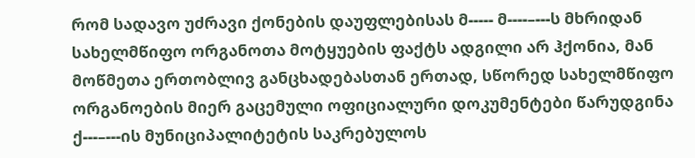რომ სადავო უძრავი ქონების დაუფლებისას მ----- მ----–---ს მხრიდან სახელმწიფო ორგანოთა მოტყუების ფაქტს ადგილი არ ჰქონია, მან მოწმეთა ერთობლივ განცხადებასთან ერთად, სწორედ სახელმწიფო ორგანოების მიერ გაცემული ოფიციალური დოკუმენტები წარუდგინა ქ---–---ის მუნიციპალიტეტის საკრებულოს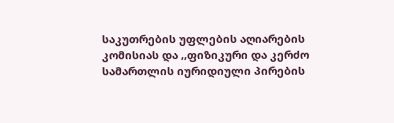საკუთრების უფლების აღიარების კომისიას და ,,ფიზიკური და კერძო სამართლის იურიდიული პირების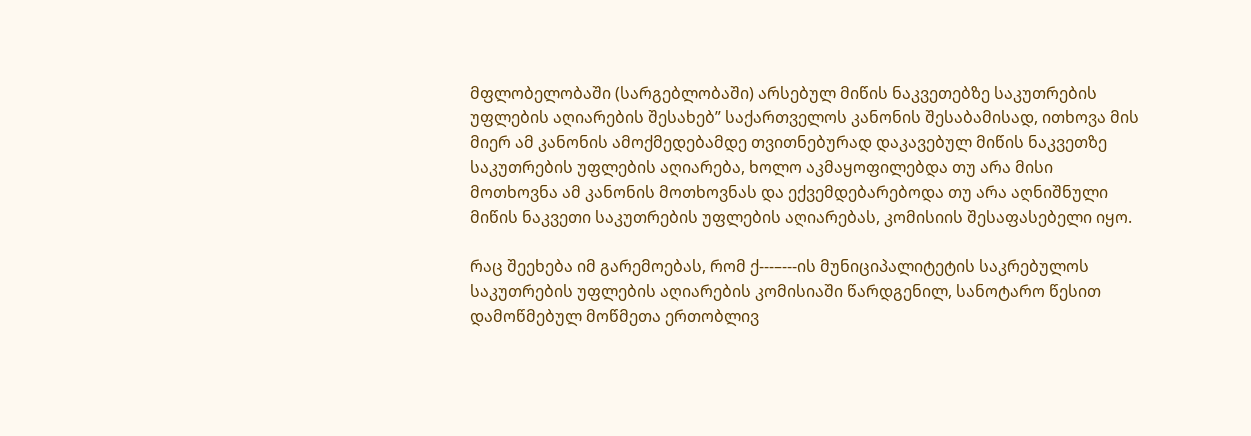მფლობელობაში (სარგებლობაში) არსებულ მიწის ნაკვეთებზე საკუთრების უფლების აღიარების შესახებ” საქართველოს კანონის შესაბამისად, ითხოვა მის მიერ ამ კანონის ამოქმედებამდე თვითნებურად დაკავებულ მიწის ნაკვეთზე საკუთრების უფლების აღიარება, ხოლო აკმაყოფილებდა თუ არა მისი მოთხოვნა ამ კანონის მოთხოვნას და ექვემდებარებოდა თუ არა აღნიშნული მიწის ნაკვეთი საკუთრების უფლების აღიარებას, კომისიის შესაფასებელი იყო.

რაც შეეხება იმ გარემოებას, რომ ქ---–---ის მუნიციპალიტეტის საკრებულოს საკუთრების უფლების აღიარების კომისიაში წარდგენილ, სანოტარო წესით დამოწმებულ მოწმეთა ერთობლივ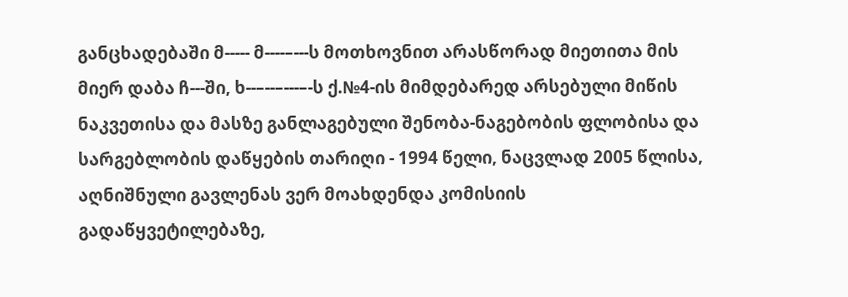განცხადებაში მ----- მ----–---ს მოთხოვნით არასწორად მიეთითა მის მიერ დაბა ჩ---ში, ხ--–--–---–-ს ქ.№4-ის მიმდებარედ არსებული მიწის ნაკვეთისა და მასზე განლაგებული შენობა-ნაგებობის ფლობისა და სარგებლობის დაწყების თარიღი - 1994 წელი, ნაცვლად 2005 წლისა, აღნიშნული გავლენას ვერ მოახდენდა კომისიის გადაწყვეტილებაზე,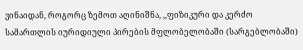ვინაიდან, როგორც ზემოთ აღინიშნა, ,,ფიზიკური და კერძო სამართლის იურიდიული პირების მფლობელობაში (სარგებლობაში)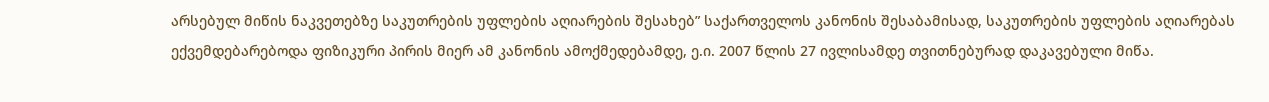არსებულ მიწის ნაკვეთებზე საკუთრების უფლების აღიარების შესახებ” საქართველოს კანონის შესაბამისად, საკუთრების უფლების აღიარებას ექვემდებარებოდა ფიზიკური პირის მიერ ამ კანონის ამოქმედებამდე, ე.ი. 2007 წლის 27 ივლისამდე თვითნებურად დაკავებული მიწა.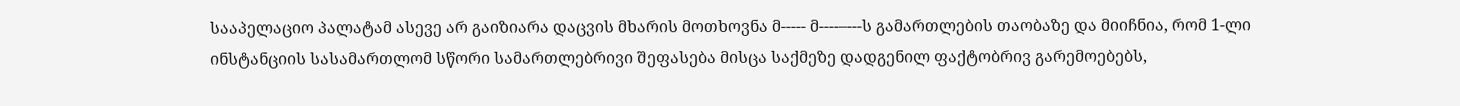სააპელაციო პალატამ ასევე არ გაიზიარა დაცვის მხარის მოთხოვნა მ----- მ----–---ს გამართლების თაობაზე და მიიჩნია, რომ 1-ლი ინსტანციის სასამართლომ სწორი სამართლებრივი შეფასება მისცა საქმეზე დადგენილ ფაქტობრივ გარემოებებს,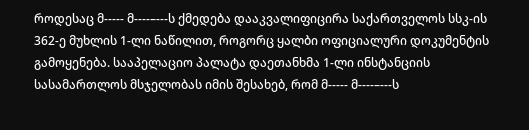როდესაც მ----- მ----–---ს ქმედება დააკვალიფიცირა საქართველოს სსკ-ის 362-ე მუხლის 1-ლი ნაწილით, როგორც ყალბი ოფიციალური დოკუმენტის გამოყენება. სააპელაციო პალატა დაეთანხმა 1-ლი ინსტანციის სასამართლოს მსჯელობას იმის შესახებ, რომ მ----- მ----–---ს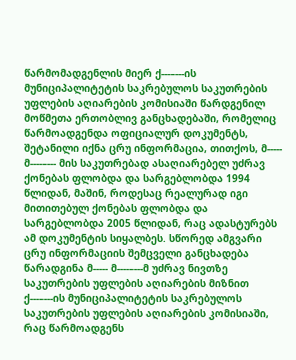წარმომადგენლის მიერ ქ---–---ის მუნიციპალიტეტის საკრებულოს საკუთრების უფლების აღიარების კომისიაში წარდგენილ მოწმეთა ერთობლივ განცხადებაში, რომელიც წარმოადგენდა ოფიციალურ დოკუმენტს, შეტანილი იქნა ცრუ ინფორმაცია, თითქოს, მ----- მ----–--- მის საკუთრებად ასაღიარებელ უძრავ ქონებას ფლობდა და სარგებლობდა 1994 წლიდან, მაშინ, როდესაც რეალურად იგი მითითებულ ქონებას ფლობდა და სარგებლობდა 2005 წლიდან, რაც ადასტურებს ამ დოკუმენტის სიყალბეს. სწორედ ამგვარი ცრუ ინფორმაციის შემცველი განცხადება წარადგინა მ----- მ----–---მ უძრავ ნივთზე საკუთრების უფლების აღიარების მიზნით ქ---–---ის მუნიციპალიტეტის საკრებულოს საკუთრების უფლების აღიარების კომისიაში, რაც წარმოადგენს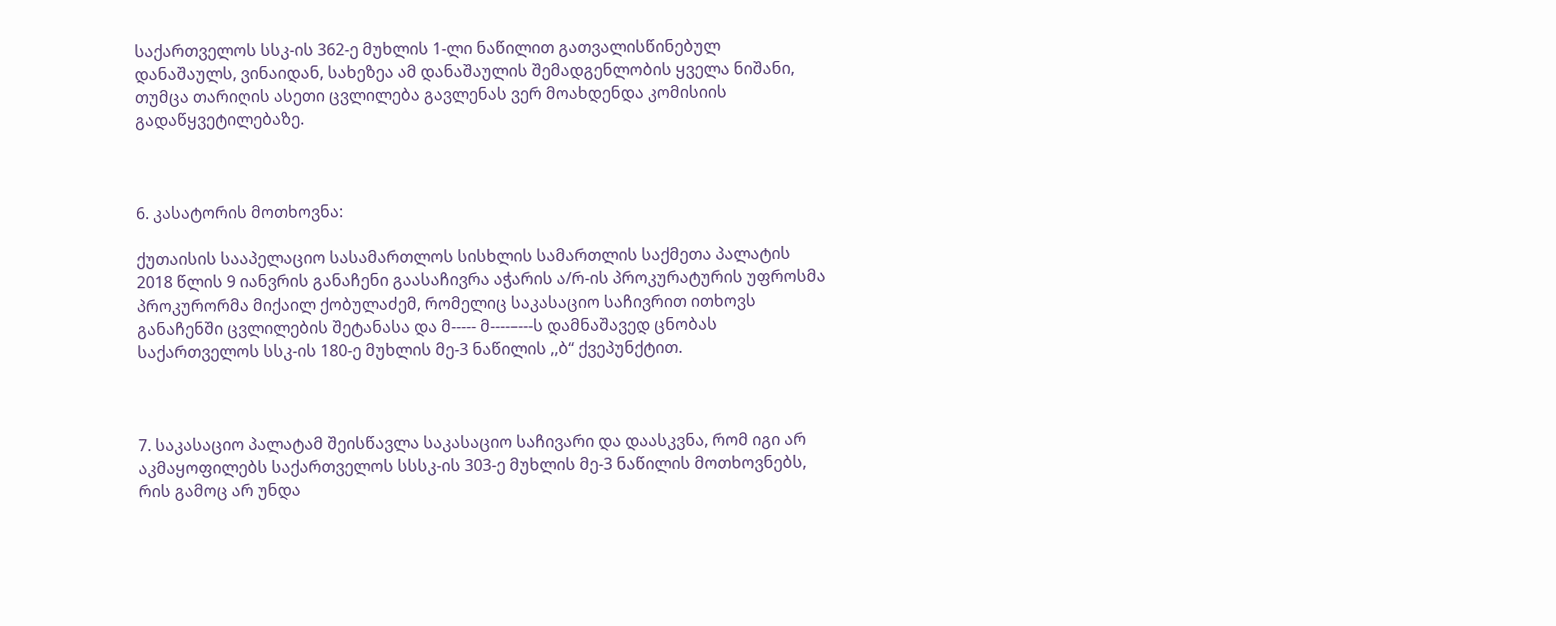საქართველოს სსკ-ის 362-ე მუხლის 1-ლი ნაწილით გათვალისწინებულ დანაშაულს, ვინაიდან, სახეზეა ამ დანაშაულის შემადგენლობის ყველა ნიშანი, თუმცა თარიღის ასეთი ცვლილება გავლენას ვერ მოახდენდა კომისიის გადაწყვეტილებაზე.



6. კასატორის მოთხოვნა:

ქუთაისის სააპელაციო სასამართლოს სისხლის სამართლის საქმეთა პალატის 2018 წლის 9 იანვრის განაჩენი გაასაჩივრა აჭარის ა/რ-ის პროკურატურის უფროსმა პროკურორმა მიქაილ ქობულაძემ, რომელიც საკასაციო საჩივრით ითხოვს განაჩენში ცვლილების შეტანასა და მ----- მ----–---ს დამნაშავედ ცნობას საქართველოს სსკ-ის 180-ე მუხლის მე-3 ნაწილის ,,ბ“ ქვეპუნქტით.



7. საკასაციო პალატამ შეისწავლა საკასაციო საჩივარი და დაასკვნა, რომ იგი არ აკმაყოფილებს საქართველოს სსსკ-ის 303-ე მუხლის მე-3 ნაწილის მოთხოვნებს, რის გამოც არ უნდა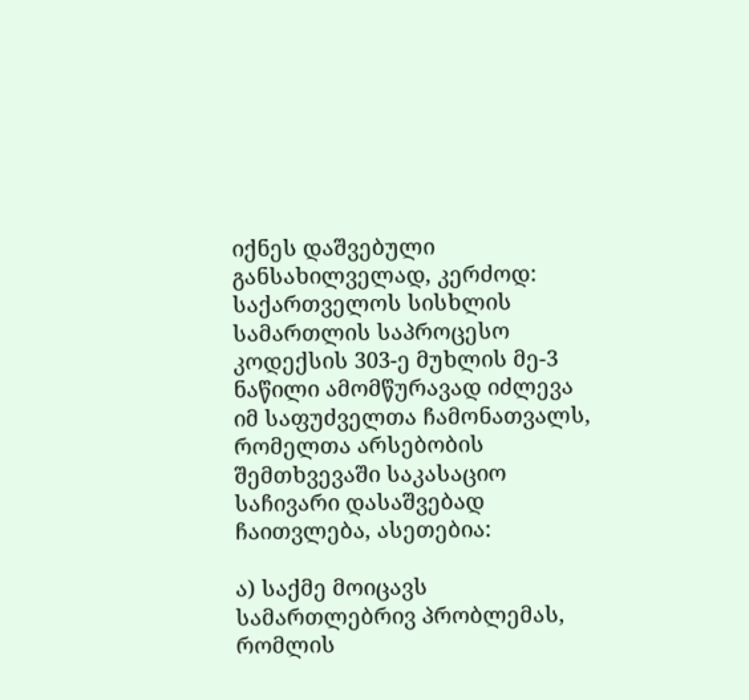იქნეს დაშვებული განსახილველად, კერძოდ: საქართველოს სისხლის სამართლის საპროცესო კოდექსის 303-ე მუხლის მე-3 ნაწილი ამომწურავად იძლევა იმ საფუძველთა ჩამონათვალს, რომელთა არსებობის შემთხვევაში საკასაციო საჩივარი დასაშვებად ჩაითვლება, ასეთებია:

ა) საქმე მოიცავს სამართლებრივ პრობლემას, რომლის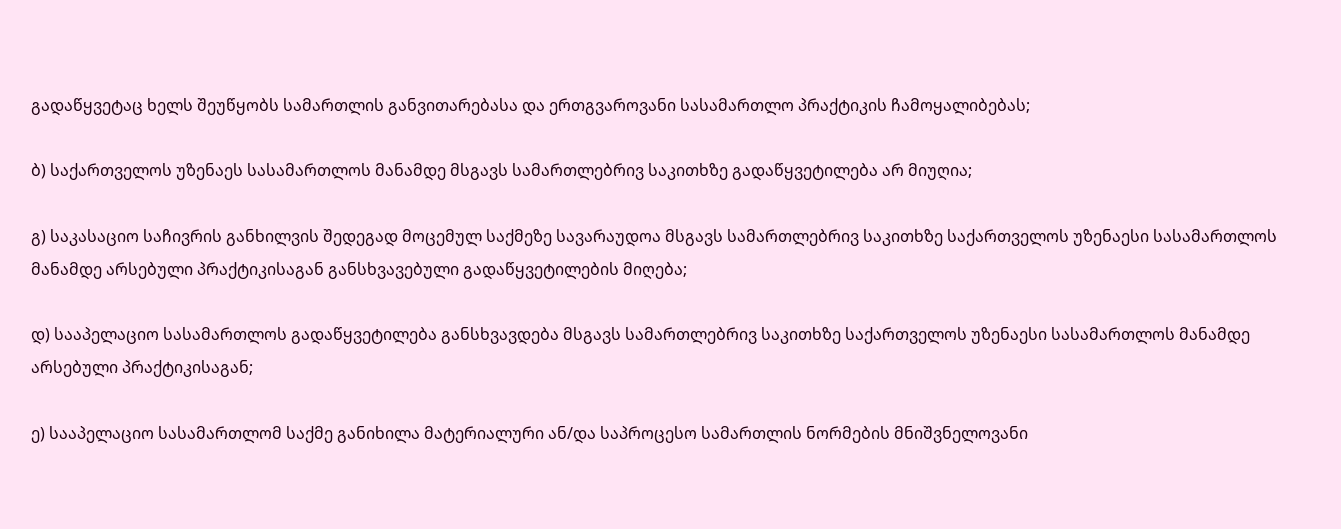გადაწყვეტაც ხელს შეუწყობს სამართლის განვითარებასა და ერთგვაროვანი სასამართლო პრაქტიკის ჩამოყალიბებას;

ბ) საქართველოს უზენაეს სასამართლოს მანამდე მსგავს სამართლებრივ საკითხზე გადაწყვეტილება არ მიუღია;

გ) საკასაციო საჩივრის განხილვის შედეგად მოცემულ საქმეზე სავარაუდოა მსგავს სამართლებრივ საკითხზე საქართველოს უზენაესი სასამართლოს მანამდე არსებული პრაქტიკისაგან განსხვავებული გადაწყვეტილების მიღება;

დ) სააპელაციო სასამართლოს გადაწყვეტილება განსხვავდება მსგავს სამართლებრივ საკითხზე საქართველოს უზენაესი სასამართლოს მანამდე არსებული პრაქტიკისაგან;

ე) სააპელაციო სასამართლომ საქმე განიხილა მატერიალური ან/და საპროცესო სამართლის ნორმების მნიშვნელოვანი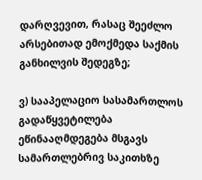დარღვევით, რასაც შეეძლო არსებითად ემოქმედა საქმის განხილვის შედეგზე;

ვ) სააპელაციო სასამართლოს გადაწყვეტილება ეწინააღმდეგება მსგავს სამართლებრივ საკითხზე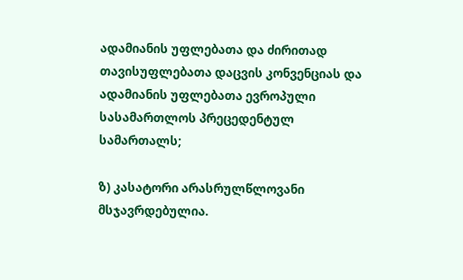ადამიანის უფლებათა და ძირითად თავისუფლებათა დაცვის კონვენციას და ადამიანის უფლებათა ევროპული სასამართლოს პრეცედენტულ სამართალს;

ზ) კასატორი არასრულწლოვანი მსჯავრდებულია.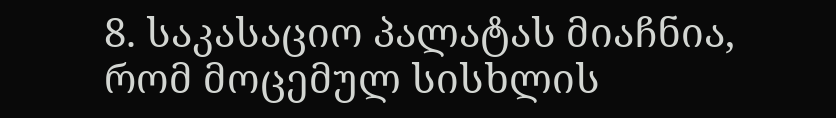8. საკასაციო პალატას მიაჩნია, რომ მოცემულ სისხლის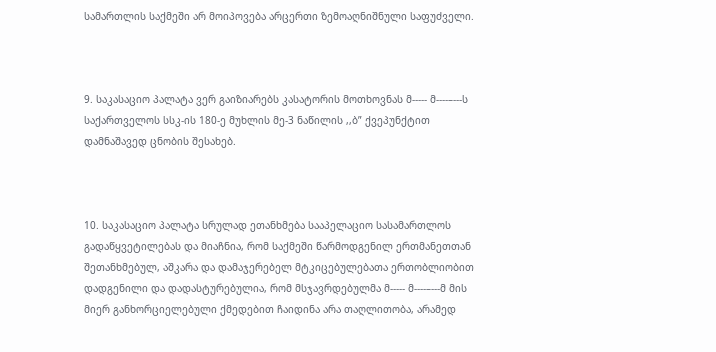სამართლის საქმეში არ მოიპოვება არცერთი ზემოაღნიშნული საფუძველი.



9. საკასაციო პალატა ვერ გაიზიარებს კასატორის მოთხოვნას მ----- მ----–---ს საქართველოს სსკ-ის 180-ე მუხლის მე-3 ნაწილის ,,ბ” ქვეპუნქტით დამნაშავედ ცნობის შესახებ.



10. საკასაციო პალატა სრულად ეთანხმება სააპელაციო სასამართლოს გადაწყვეტილებას და მიაჩნია, რომ საქმეში წარმოდგენილ ერთმანეთთან შეთანხმებულ, აშკარა და დამაჯერებელ მტკიცებულებათა ერთობლიობით დადგენილი და დადასტურებულია, რომ მსჯავრდებულმა მ----- მ----–---მ მის მიერ განხორციელებული ქმედებით ჩაიდინა არა თაღლითობა, არამედ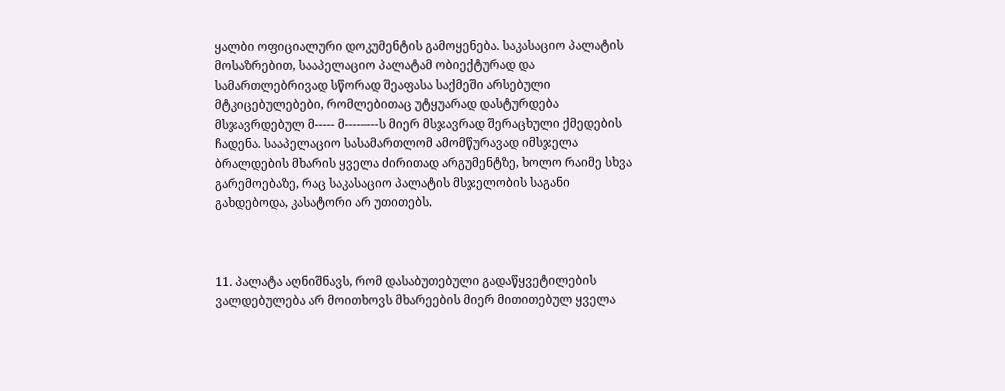ყალბი ოფიციალური დოკუმენტის გამოყენება. საკასაციო პალატის მოსაზრებით, სააპელაციო პალატამ ობიექტურად და სამართლებრივად სწორად შეაფასა საქმეში არსებული მტკიცებულებები, რომლებითაც უტყუარად დასტურდება მსჯავრდებულ მ----- მ----–---ს მიერ მსჯავრად შერაცხული ქმედების ჩადენა. სააპელაციო სასამართლომ ამომწურავად იმსჯელა ბრალდების მხარის ყველა ძირითად არგუმენტზე, ხოლო რაიმე სხვა გარემოებაზე, რაც საკასაციო პალატის მსჯელობის საგანი გახდებოდა, კასატორი არ უთითებს.



11. პალატა აღნიშნავს, რომ დასაბუთებული გადაწყვეტილების ვალდებულება არ მოითხოვს მხარეების მიერ მითითებულ ყველა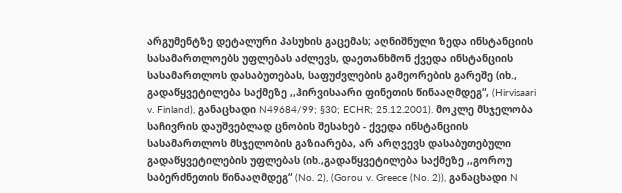არგუმენტზე დეტალური პასუხის გაცემას; აღნიშნული ზედა ინსტანციის სასამართლოებს უფლებას აძლევს, დაეთანხმონ ქვედა ინსტანციის სასამართლოს დასაბუთებას, საფუძვლების გამეორების გარეშე (იხ., გადაწყვეტილება საქმეზე ,,ჰირვისაარი ფინეთის წინააღმდეგ“, (Hirvisaari v. Finland), განაცხადი N49684/99; §30; ECHR; 25.12.2001). მოკლე მსჯელობა საჩივრის დაუშვებლად ცნობის შესახებ - ქვედა ინსტანციის სასამართლოს მსჯელობის გაზიარება, არ არღვევს დასაბუთებული გადაწყვეტილების უფლებას (იხ.,გადაწყვეტილება საქმეზე ,,გოროუ საბერძნეთის წინააღმდეგ“ (No. 2), (Gorou v. Greece (No. 2)), განაცხადი N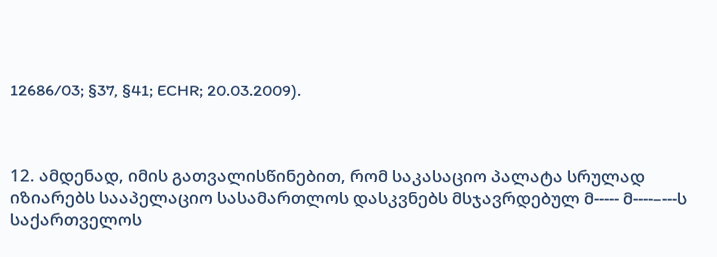12686/03; §37, §41; ECHR; 20.03.2009).



12. ამდენად, იმის გათვალისწინებით, რომ საკასაციო პალატა სრულად იზიარებს სააპელაციო სასამართლოს დასკვნებს მსჯავრდებულ მ----- მ----–---ს საქართველოს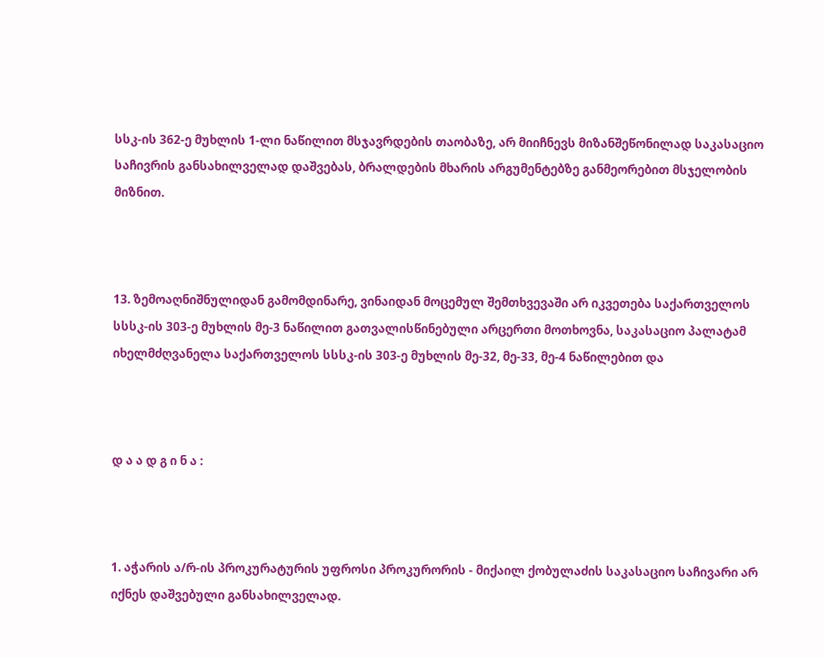სსკ-ის 362-ე მუხლის 1-ლი ნაწილით მსჯავრდების თაობაზე, არ მიიჩნევს მიზანშეწონილად საკასაციო საჩივრის განსახილველად დაშვებას, ბრალდების მხარის არგუმენტებზე განმეორებით მსჯელობის მიზნით.



13. ზემოაღნიშნულიდან გამომდინარე, ვინაიდან მოცემულ შემთხვევაში არ იკვეთება საქართველოს სსსკ-ის 303-ე მუხლის მე-3 ნაწილით გათვალისწინებული არცერთი მოთხოვნა, საკასაციო პალატამ იხელმძღვანელა საქართველოს სსსკ-ის 303-ე მუხლის მე-32, მე-33, მე-4 ნაწილებით და



დ ა ა დ გ ი ნ ა :



1. აჭარის ა/რ-ის პროკურატურის უფროსი პროკურორის - მიქაილ ქობულაძის საკასაციო საჩივარი არ იქნეს დაშვებული განსახილველად.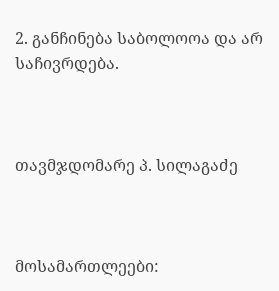2. განჩინება საბოლოოა და არ საჩივრდება.



თავმჯდომარე პ. სილაგაძე



მოსამართლეები: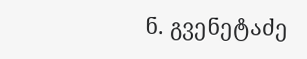ნ. გვენეტაძე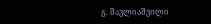გ. შავლიაშვილი